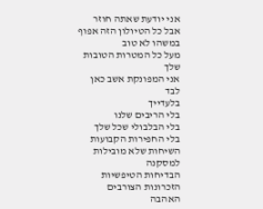אני יודעת שאתה חוזר
אבל כל הטיולון הזה אפוף במשהו לא טוב
מעל כל המטרות הטובות שלך
אני המפונקת אשב כאן
לבד
בלעדייך
בלי הריבים שלנו
בלי הבלבולי שכל שלך
בלי החפירות הקבועות
השיחות שלא מובילות למסקנה
הבדיחות הטיפשיות
הזכרונות הצורבים
האהבה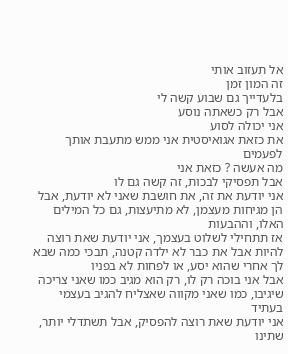אל תעזוב אותי
זה המון זמן
בלעדייך גם שבוע קשה לי
אבל רק כשאתה נוסע
אני יכולה לסוע
את כזאת אגואיסטית אני ממש מתעבת אותך לפעמים
מה אעשה ? כזאת אני
אבל תפסיקי לבכות, זה קשה גם לו
אני יודעת את זה, את חושבת שאני לא יודעת, אבל הן מגיחות מעצמן, לא מתיעצות, גם כל המילים האלו, וההבעות
אז תתחילי לשלוט בעצמך, אני יודעת שאת רוצה להיות אבל את כבר לא ילדה קטנה, תבכי כמה שבא לך אחרי שהוא יסע, או לפחות לא בפניו
אבל אני בוכה רק לו, רק הוא מגיב כמו שאני צריכה שיגיבו, כמו שאני מקווה שאצליח להגיב בעצמי בעתיד
אני יודעת שאת רוצה להפסיק, אבל תשתדלי יותר, שתינו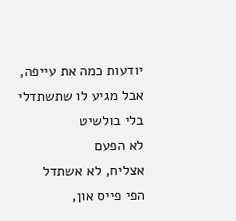יודעות כמה את עייפה, אבל מגיע לו שתשתדלי
בלי בולשיט
לא הפעם
אצליח, לא אשתדל
הפי פייס און,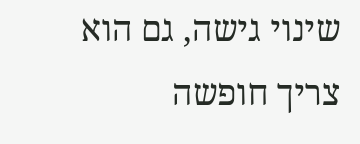שינוי גישה, גם הוא צריך חופשה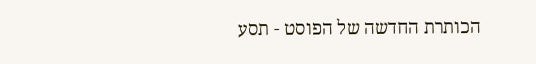הכותרת החדשה של הפוסט - תסע